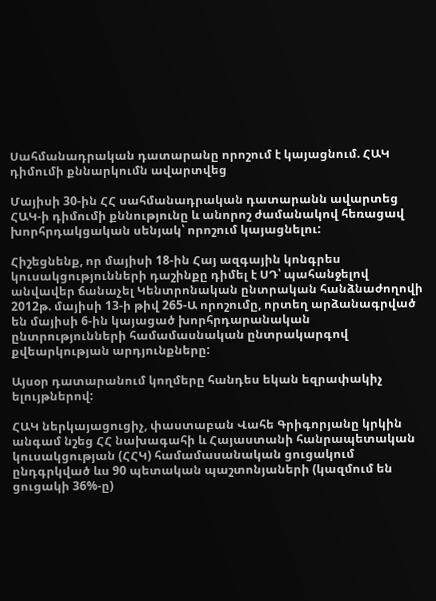Սահմանադրական դատարանը որոշում է կայացնում. ՀԱԿ դիմումի քննարկումն ավարտվեց

Մայիսի 30-ին ՀՀ սահմանադրական դատարանն ավարտեց ՀԱԿ-ի դիմումի քննությունը և անորոշ ժամանակով հեռացավ խորհրդակցական սենյակ՝ որոշում կայացնելու:

Հիշեցնենք, որ մայիսի 18-ին Հայ ազգային կոնգրես կուսակցությունների դաշինքը դիմել է ՍԴ՝ պահանջելով անվավեր ճանաչել Կենտրոնական ընտրական հանձնաժողովի 2012թ. մայիսի 13-ի թիվ 265-Ա որոշումը, որտեղ արձանագրված են մայիսի 6-ին կայացած խորհրդարանական ընտրությունների համամասնական ընտրակարգով քվեարկության արդյունքները:

Այսօր դատարանում կողմերը հանդես եկան եզրափակիչ ելույթներով:

ՀԱԿ ներկայացուցիչ, փաստաբան Վահե Գրիգորյանը կրկին անգամ նշեց ՀՀ նախագահի և Հայաստանի հանրապետական կուսակցության (ՀՀԿ) համամասանական ցուցակում ընդգրկված ևս 90 պետական պաշտոնյաների (կազմում են ցուցակի 36%-ը)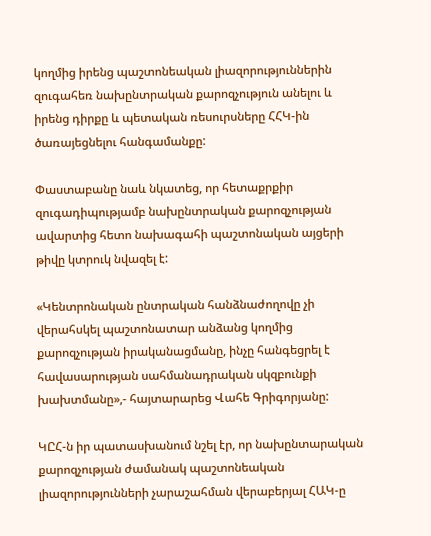կողմից իրենց պաշտոնեական լիազորություններին զուգահեռ նախընտրական քարոզչություն անելու և իրենց դիրքը և պետական ռեսուրսները ՀՀԿ-ին ծառայեցնելու հանգամանքը:

Փաստաբանը նաև նկատեց, որ հետաքրքիր զուգադիպությամբ նախընտրական քարոզչության ավարտից հետո նախագահի պաշտոնական այցերի թիվը կտրուկ նվազել է:

«Կենտրոնական ընտրական հանձնաժողովը չի վերահսկել պաշտոնատար անձանց կողմից քարոզչության իրականացմանը, ինչը հանգեցրել է հավասարության սահմանադրական սկզբունքի խախտմանը»,- հայտարարեց Վահե Գրիգորյանը:

ԿԸՀ-ն իր պատասխանում նշել էր, որ նախընտարական քարոզչության ժամանակ պաշտոնեական լիազորությունների չարաշահման վերաբերյալ ՀԱԿ-ը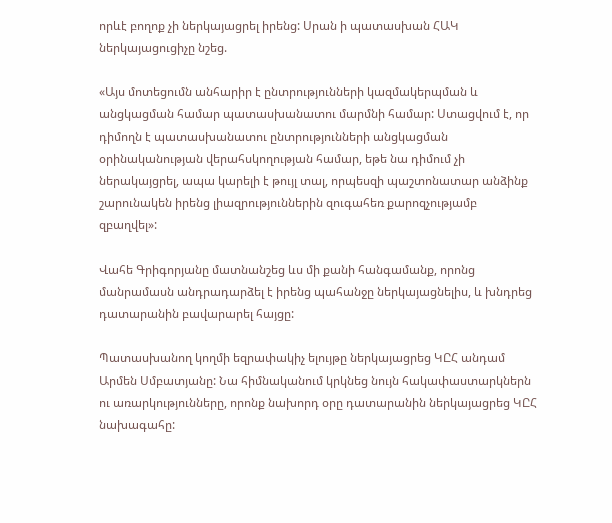որևէ բողոք չի ներկայացրել իրենց: Սրան ի պատասխան ՀԱԿ ներկայացուցիչը նշեց.

«Այս մոտեցումն անհարիր է ընտրությունների կազմակերպման և անցկացման համար պատասխանատու մարմնի համար: Ստացվում է, որ դիմողն է պատասխանատու ընտրությունների անցկացման օրինականության վերահսկողության համար, եթե նա դիմում չի ներակայցրել, ապա կարելի է թույլ տալ, որպեսզի պաշտոնատար անձինք շարունակեն իրենց լիազրություններին զուգահեռ քարոզչությամբ զբաղվել»:

Վահե Գրիգորյանը մատնանշեց ևս մի քանի հանգամանք, որոնց մանրամասն անդրադարձել է իրենց պահանջը ներկայացնելիս, և խնդրեց դատարանին բավարարել հայցը:

Պատասխանող կողմի եզրափակիչ ելույթը ներկայացրեց ԿԸՀ անդամ Արմեն Սմբատյանը: Նա հիմնականում կրկնեց նույն հակափաստարկներն ու առարկությունները, որոնք նախորդ օրը դատարանին ներկայացրեց ԿԸՀ նախագահը: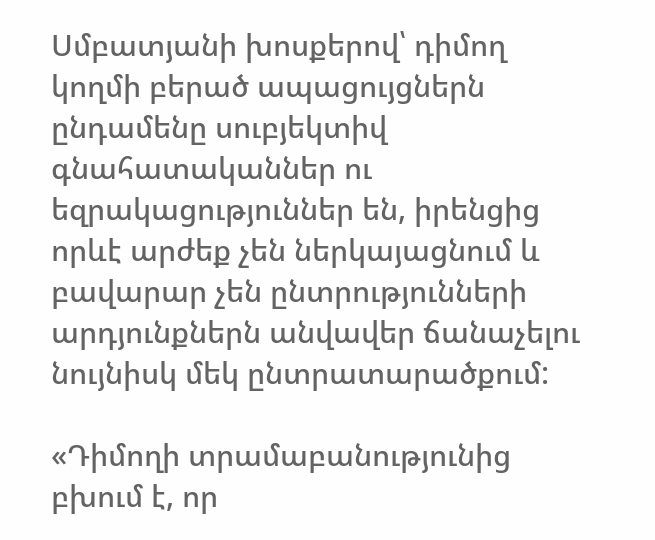Սմբատյանի խոսքերով՝ դիմող կողմի բերած ապացույցներն ընդամենը սուբյեկտիվ գնահատականներ ու եզրակացություններ են, իրենցից որևէ արժեք չեն ներկայացնում և բավարար չեն ընտրությունների արդյունքներն անվավեր ճանաչելու նույնիսկ մեկ ընտրատարածքում:

«Դիմողի տրամաբանությունից բխում է, որ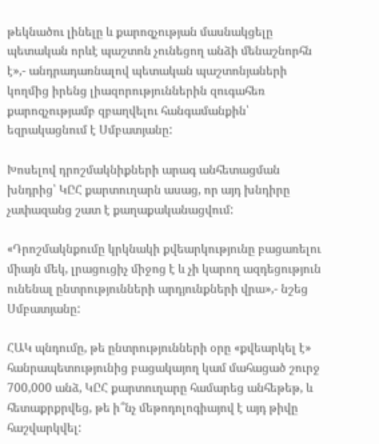թեկնածու լինելը և քարոզչության մասնակցելը պետական որևէ պաշտոն չունեցող անձի մենաշնորհն է»,- անդրադառնալով պետական պաշտոնյաների կողմից իրենց լիազորություններին զուգահեռ քարոզչությամբ զբաղվելու հանգամանքին՝ եզրակացնում է Սմբատյանը:

Խոսելով դրոշմակնիքների արագ անհետացման խնդրից՝ ԿԸՀ քարտուղարն ասաց, որ այդ խնդիրը չափազանց շատ է քաղաքականացվում:

«Դրոշմակնքումը կրկնակի քվեարկությունը բացառելու միայն մեկ, լրացուցիչ միջոց է և չի կարող ազդեցություն ունենալ ընտրությունների արդյունքների վրա»,- նշեց Սմբատյանը:

ՀԱԿ պնդումը, թե ընտրությունների օրը «քվեարկել է» հանրապետությունից բացակայող կամ մահացած շուրջ 700,000 անձ, ԿԸՀ քարտուղարը համարեց անհեթեթ, և հետաքրքրվեց, թե ի՞նչ մեթոդոլոգիայով է այդ թիվը հաշվարկվել: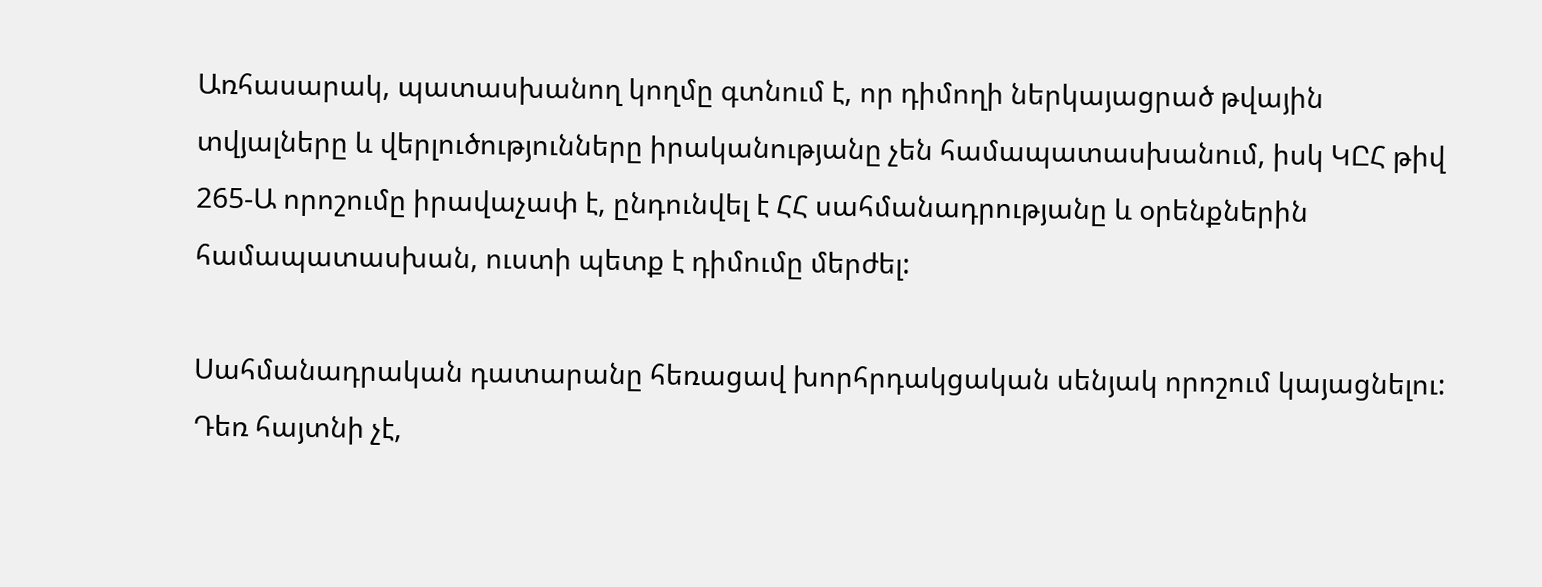Առհասարակ, պատասխանող կողմը գտնում է, որ դիմողի ներկայացրած թվային տվյալները և վերլուծությունները իրականությանը չեն համապատասխանում, իսկ ԿԸՀ թիվ 265-Ա որոշումը իրավաչափ է, ընդունվել է ՀՀ սահմանադրությանը և օրենքներին համապատասխան, ուստի պետք է դիմումը մերժել:

Սահմանադրական դատարանը հեռացավ խորհրդակցական սենյակ որոշում կայացնելու: Դեռ հայտնի չէ,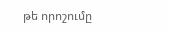թե որոշումը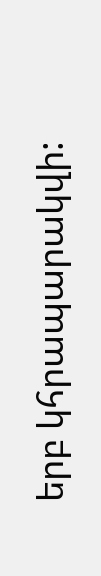երբ կհրապարակվի: